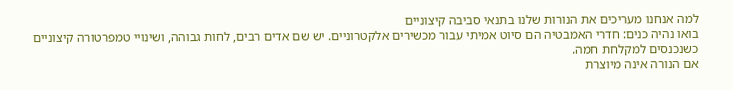למה אנחנו מעריכים את הנורות שלנו בתנאי סביבה קיצוניים
בואו נהיה כנים: חדרי האמבטיה הם סיוט אמיתי עבור מכשירים אלקטרוניים. יש שם אדים רבים, לחות גבוהה, ושינויי טמפרטורה קיצוניים כשנכנסים למקלחת חמה.
אם הנורה אינה מיוצרת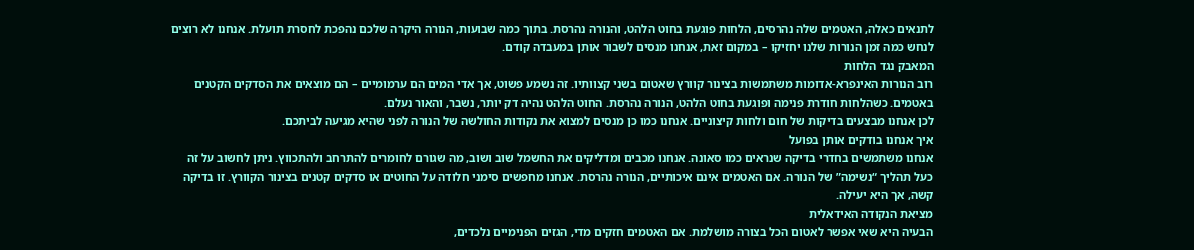לתנאים כאלה, האטמים שלה נהרסים, הלחות פוגעת בחוט הלהט, והנורה נהרסת. בתוך כמה שבועות, הנורה היקרה שלכם נהפכת לחסרת תועלת. אנחנו לא רוצים לנחש כמה זמן הנורות שלנו יחזיקו – במקום זאת, אנחנו מנסים לשבור אותן במעבדה קודם.
המאבק נגד הלחות
רוב הנורות האינפרא-אדומות משתמשות בצינור קוורץ שאטום בשני קצוותיו. זה נשמע פשוט, אך אדי המים הם ערמומיים – הם מוצאים את הסדקים הקטנים באטמים. כשהלחות חודרת פנימה ופוגעת בחוט הלהט, הנורה נהרסת. החוט הלהט נהיה דק יותר, נשבר, והאור נעלם.
לכן אנחנו מבצעים בדיקות של חום ולחות קיצוניים. אנחנו כמו כן מנסים למצוא את נקודות החולשה של הנורה לפני שהיא מגיעה לביתכם.
איך אנחנו בודקים אותן בפועל
אנחנו משתמשים בחדרי בדיקה שנראים כמו סאונה. אנחנו מכבים ומדליקים את החשמל שוב ושוב, מה שגורם לחומרים להתרחב ולהתכווץ. ניתן לחשוב על זה כעל תהליך “נשימה” של הנורה. אם האטמים אינם איכותיים, הנורה נהרסת. אנחנו מחפשים סימני חלודה על החוטים או סדקים קטנים בצינור הקוורץ. זו בדיקה קשה, אך היא יעילה.
מציאת הנקודה האידאלית
הבעיה היא שאי אפשר לאטום הכל בצורה מושלמת. אם האטמים חזקים מדי, הגזים הפנימיים נלכדים,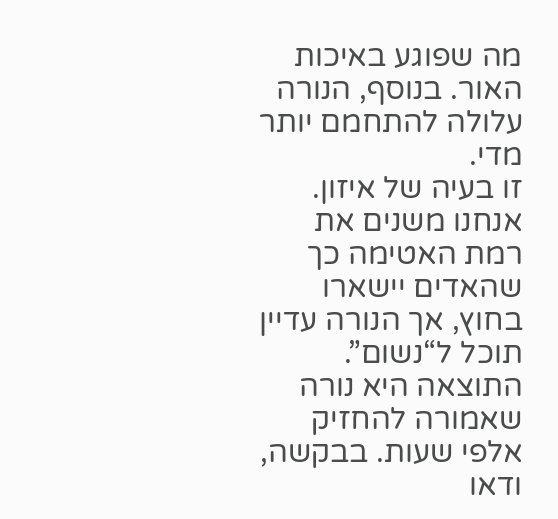מה שפוגע באיכות האור. בנוסף, הנורה עלולה להתחמם יותר מדי.
זו בעיה של איזון. אנחנו משנים את רמת האטימה כך שהאדים יישארו בחוץ, אך הנורה עדיין תוכל ל“נשום”.
התוצאה היא נורה שאמורה להחזיק אלפי שעות. בבקשה, ודאו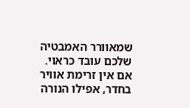שמאוורר האמבטיה שלכם עובד כראוי. אם אין זרימת אוויר בחדר, אפילו הנורה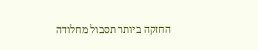החזקה ביותר תסבול מחלודה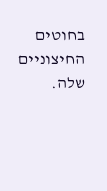בחוטים החיצוניים שלה.